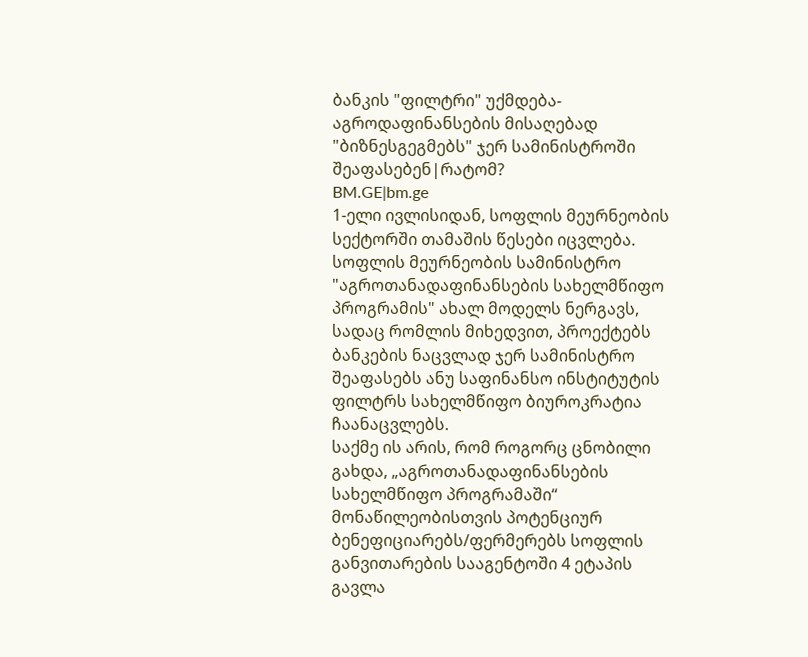ბანკის "ფილტრი" უქმდება-აგროდაფინანსების მისაღებად "ბიზნესგეგმებს" ჯერ სამინისტროში შეაფასებენ|რატომ?
BM.GE|bm.ge
1-ელი ივლისიდან, სოფლის მეურნეობის სექტორში თამაშის წესები იცვლება. სოფლის მეურნეობის სამინისტრო "აგროთანადაფინანსების სახელმწიფო პროგრამის" ახალ მოდელს ნერგავს, სადაც რომლის მიხედვით, პროექტებს ბანკების ნაცვლად ჯერ სამინისტრო შეაფასებს ანუ საფინანსო ინსტიტუტის ფილტრს სახელმწიფო ბიუროკრატია ჩაანაცვლებს.
საქმე ის არის, რომ როგორც ცნობილი გახდა, „აგროთანადაფინანსების სახელმწიფო პროგრამაში“ მონაწილეობისთვის პოტენციურ ბენეფიციარებს/ფერმერებს სოფლის განვითარების სააგენტოში 4 ეტაპის გავლა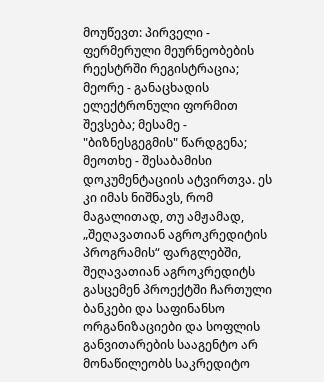მოუწევთ: პირველი - ფერმერული მეურნეობების რეესტრში რეგისტრაცია; მეორე - განაცხადის ელექტრონული ფორმით შევსება; მესამე - "ბიზნესგეგმის" წარდგენა; მეოთხე - შესაბამისი დოკუმენტაციის ატვირთვა. ეს კი იმას ნიშნავს, რომ მაგალითად, თუ ამჟამად, „შეღავათიან აგროკრედიტის პროგრამის“ ფარგლებში, შეღავათიან აგროკრედიტს გასცემენ პროექტში ჩართული ბანკები და საფინანსო ორგანიზაციები და სოფლის განვითარების სააგენტო არ მონაწილეობს საკრედიტო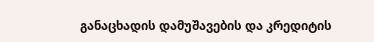განაცხადის დამუშავების და კრედიტის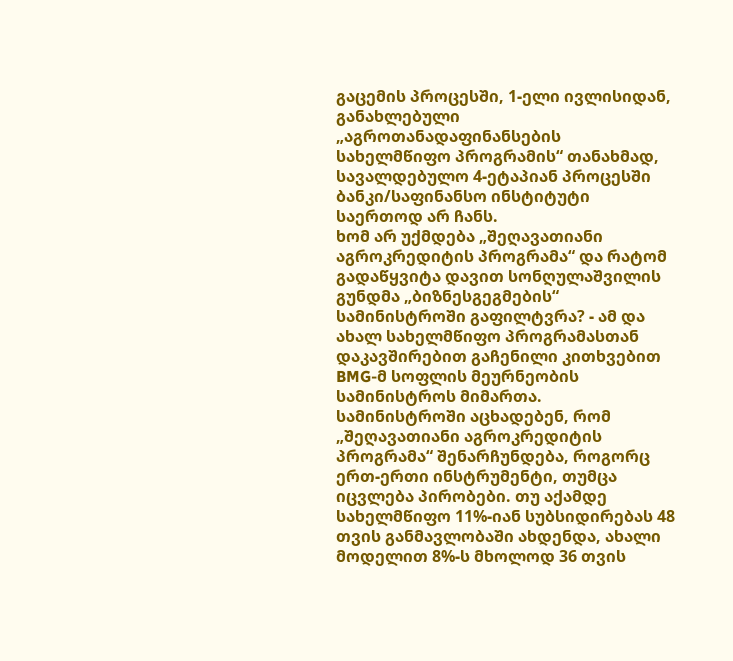გაცემის პროცესში, 1-ელი ივლისიდან, განახლებული „აგროთანადაფინანსების სახელმწიფო პროგრამის“ თანახმად, სავალდებულო 4-ეტაპიან პროცესში ბანკი/საფინანსო ინსტიტუტი საერთოდ არ ჩანს.
ხომ არ უქმდება „შეღავათიანი აგროკრედიტის პროგრამა“ და რატომ გადაწყვიტა დავით სონღულაშვილის გუნდმა „ბიზნესგეგმების“ სამინისტროში გაფილტვრა? - ამ და ახალ სახელმწიფო პროგრამასთან დაკავშირებით გაჩენილი კითხვებით BMG-მ სოფლის მეურნეობის სამინისტროს მიმართა.
სამინისტროში აცხადებენ, რომ „შეღავათიანი აგროკრედიტის პროგრამა“ შენარჩუნდება, როგორც ერთ-ერთი ინსტრუმენტი, თუმცა იცვლება პირობები. თუ აქამდე სახელმწიფო 11%-იან სუბსიდირებას 48 თვის განმავლობაში ახდენდა, ახალი მოდელით 8%-ს მხოლოდ 36 თვის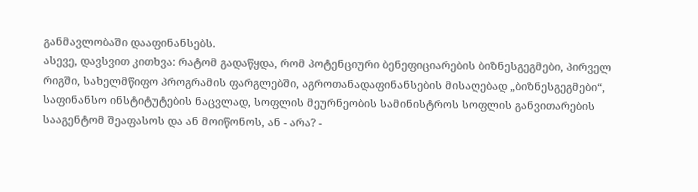განმავლობაში დააფინანსებს.
ასევე, დავსვით კითხვა: რატომ გადაწყდა, რომ პოტენციური ბენეფიციარების ბიზნესგეგმები, პირველ რიგში, სახელმწიფო პროგრამის ფარგლებში, აგროთანადაფინანსების მისაღებად „ბიზნესგეგმები“, საფინანსო ინსტიტუტების ნაცვლად, სოფლის მეურნეობის სამინისტროს სოფლის განვითარების სააგენტომ შეაფასოს და ან მოიწონოს, ან - არა? -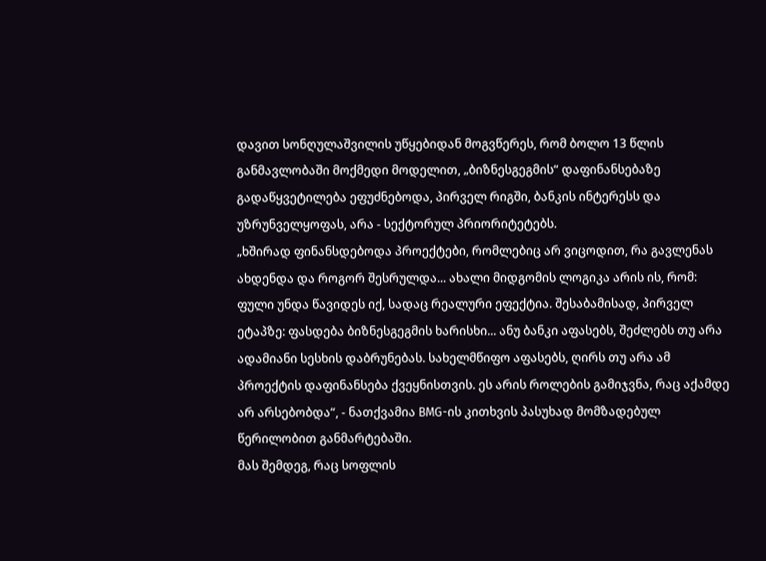დავით სონღულაშვილის უწყებიდან მოგვწერეს, რომ ბოლო 13 წლის განმავლობაში მოქმედი მოდელით, „ბიზნესგეგმის“ დაფინანსებაზე გადაწყვეტილება ეფუძნებოდა, პირველ რიგში, ბანკის ინტერესს და უზრუნველყოფას, არა - სექტორულ პრიორიტეტებს.
„ხშირად ფინანსდებოდა პროექტები, რომლებიც არ ვიცოდით, რა გავლენას ახდენდა და როგორ შესრულდა... ახალი მიდგომის ლოგიკა არის ის, რომ: ფული უნდა წავიდეს იქ, სადაც რეალური ეფექტია. შესაბამისად, პირველ ეტაპზე: ფასდება ბიზნესგეგმის ხარისხი... ანუ ბანკი აფასებს, შეძლებს თუ არა ადამიანი სესხის დაბრუნებას. სახელმწიფო აფასებს, ღირს თუ არა ამ პროექტის დაფინანსება ქვეყნისთვის. ეს არის როლების გამიჯვნა, რაც აქამდე არ არსებობდა“, - ნათქვამია BMG-ის კითხვის პასუხად მომზადებულ წერილობით განმარტებაში.
მას შემდეგ, რაც სოფლის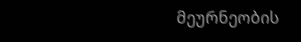მეურნეობის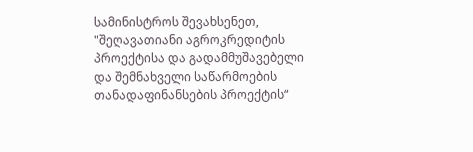სამინისტროს შევახსენეთ, "შეღავათიანი აგროკრედიტის პროექტისა და გადამმუშავებელი და შემნახველი საწარმოების თანადაფინანსების პროექტის“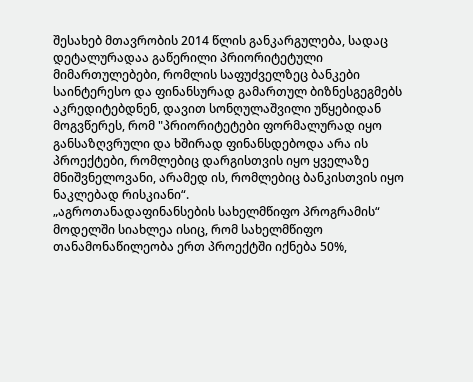შესახებ მთავრობის 2014 წლის განკარგულება, სადაც დეტალურადაა გაწერილი პრიორიტეტული მიმართულებები, რომლის საფუძველზეც ბანკები საინტერესო და ფინანსურად გამართულ ბიზნესგეგმებს აკრედიტებდნენ, დავით სონღულაშვილი უწყებიდან მოგვწერეს, რომ "პრიორიტეტები ფორმალურად იყო განსაზღვრული და ხშირად ფინანსდებოდა არა ის პროექტები, რომლებიც დარგისთვის იყო ყველაზე მნიშვნელოვანი, არამედ ის, რომლებიც ბანკისთვის იყო ნაკლებად რისკიანი“.
„აგროთანადაფინანსების სახელმწიფო პროგრამის“ მოდელში სიახლეა ისიც, რომ სახელმწიფო თანამონაწილეობა ერთ პროექტში იქნება 50%,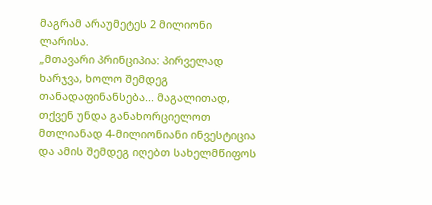მაგრამ არაუმეტეს 2 მილიონი ლარისა.
„მთავარი პრინციპია: პირველად ხარჯვა, ხოლო შემდეგ თანადაფინანსება... მაგალითად, თქვენ უნდა განახორციელოთ მთლიანად 4-მილიონიანი ინვესტიცია და ამის შემდეგ იღებთ სახელმწიფოს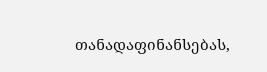თანადაფინანსებას,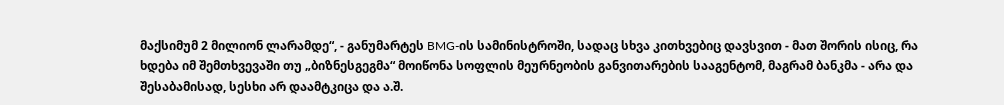მაქსიმუმ 2 მილიონ ლარამდე“, - განუმარტეს BMG-ის სამინისტროში, სადაც სხვა კითხვებიც დავსვით - მათ შორის ისიც, რა ხდება იმ შემთხვევაში თუ „ბიზნესგეგმა“ მოიწონა სოფლის მეურნეობის განვითარების სააგენტომ, მაგრამ ბანკმა - არა და შესაბამისად, სესხი არ დაამტკიცა და ა.შ.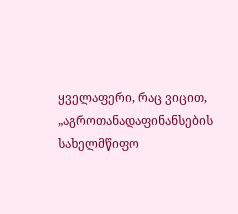ყველაფერი, რაც ვიცით, „აგროთანადაფინანსების სახელმწიფო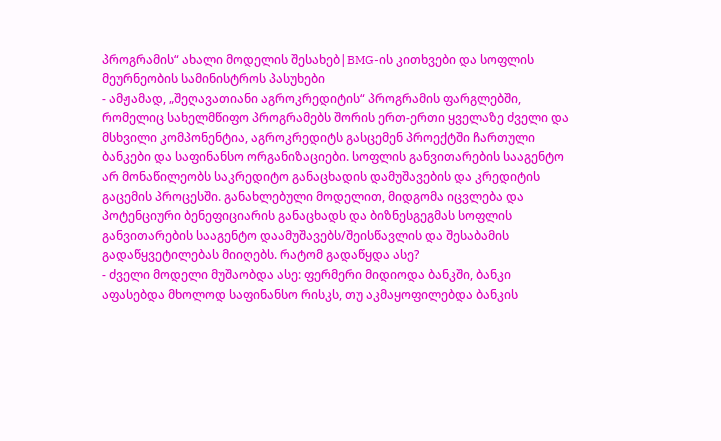პროგრამის“ ახალი მოდელის შესახებ|BMG-ის კითხვები და სოფლის მეურნეობის სამინისტროს პასუხები
- ამჟამად, „შეღავათიანი აგროკრედიტის“ პროგრამის ფარგლებში, რომელიც სახელმწიფო პროგრამებს შორის ერთ-ერთი ყველაზე ძველი და მსხვილი კომპონენტია, აგროკრედიტს გასცემენ პროექტში ჩართული ბანკები და საფინანსო ორგანიზაციები. სოფლის განვითარების სააგენტო არ მონაწილეობს საკრედიტო განაცხადის დამუშავების და კრედიტის გაცემის პროცესში. განახლებული მოდელით, მიდგომა იცვლება და პოტენციური ბენეფიციარის განაცხადს და ბიზნესგეგმას სოფლის განვითარების სააგენტო დაამუშავებს/შეისწავლის და შესაბამის გადაწყვეტილებას მიიღებს. რატომ გადაწყდა ასე?
- ძველი მოდელი მუშაობდა ასე: ფერმერი მიდიოდა ბანკში, ბანკი აფასებდა მხოლოდ საფინანსო რისკს, თუ აკმაყოფილებდა ბანკის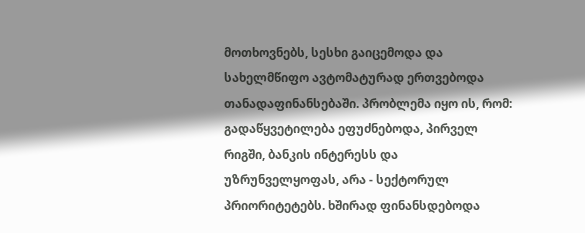მოთხოვნებს, სესხი გაიცემოდა და სახელმწიფო ავტომატურად ერთვებოდა თანადაფინანსებაში. პრობლემა იყო ის, რომ: გადაწყვეტილება ეფუძნებოდა, პირველ რიგში, ბანკის ინტერესს და უზრუნველყოფას, არა - სექტორულ პრიორიტეტებს. ხშირად ფინანსდებოდა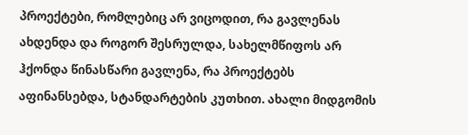პროექტები, რომლებიც არ ვიცოდით, რა გავლენას ახდენდა და როგორ შესრულდა, სახელმწიფოს არ ჰქონდა წინასწარი გავლენა, რა პროექტებს აფინანსებდა, სტანდარტების კუთხით. ახალი მიდგომის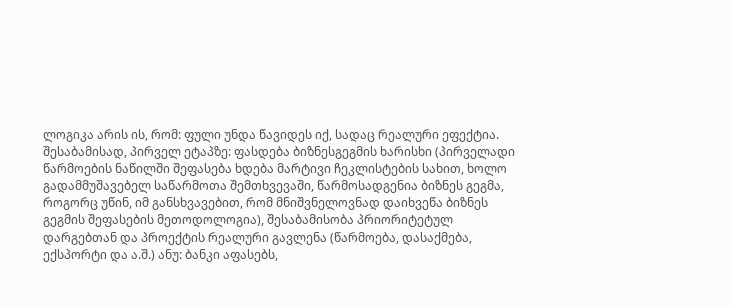ლოგიკა არის ის, რომ: ფული უნდა წავიდეს იქ, სადაც რეალური ეფექტია. შესაბამისად, პირველ ეტაპზე: ფასდება ბიზნესგეგმის ხარისხი (პირველადი წარმოების ნაწილში შეფასება ხდება მარტივი ჩეკლისტების სახით, ხოლო გადამმუშავებელ საწარმოთა შემთხვევაში, წარმოსადგენია ბიზნეს გეგმა, როგორც უწინ, იმ განსხვავებით, რომ მნიშვნელოვნად დაიხვეწა ბიზნეს გეგმის შეფასების მეთოდოლოგია), შესაბამისობა პრიორიტეტულ დარგებთან და პროექტის რეალური გავლენა (წარმოება, დასაქმება, ექსპორტი და ა.შ.) ანუ: ბანკი აფასებს,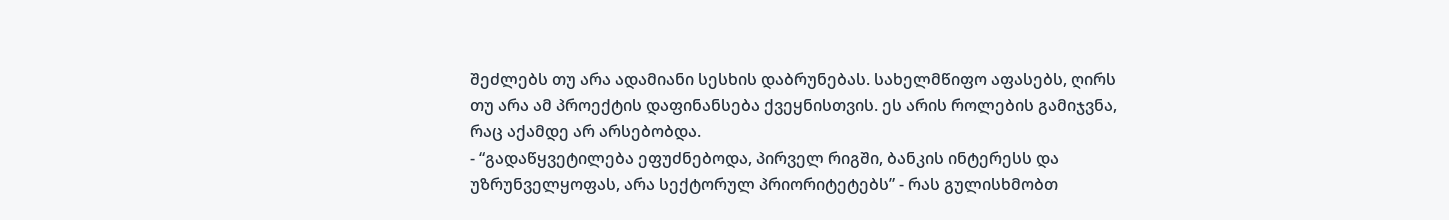შეძლებს თუ არა ადამიანი სესხის დაბრუნებას. სახელმწიფო აფასებს, ღირს თუ არა ამ პროექტის დაფინანსება ქვეყნისთვის. ეს არის როლების გამიჯვნა, რაც აქამდე არ არსებობდა.
- “გადაწყვეტილება ეფუძნებოდა, პირველ რიგში, ბანკის ინტერესს და უზრუნველყოფას, არა სექტორულ პრიორიტეტებს” - რას გულისხმობთ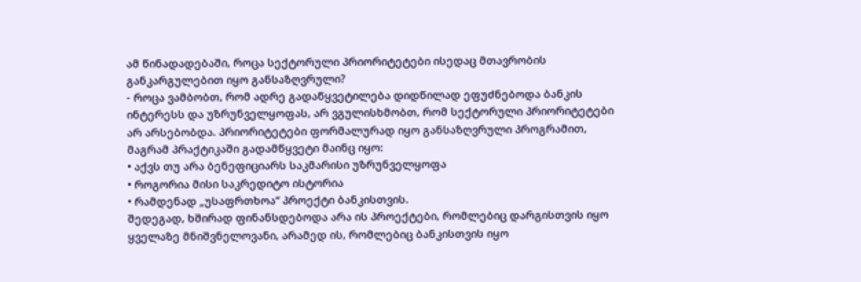ამ წინადადებაში, როცა სექტორული პრიორიტეტები ისედაც მთავრობის განკარგულებით იყო განსაზღვრული?
- როცა ვამბობთ, რომ ადრე გადაწყვეტილება დიდწილად ეფუძნებოდა ბანკის ინტერესს და უზრუნველყოფას, არ ვგულისხმობთ, რომ სექტორული პრიორიტეტები არ არსებობდა. პრიორიტეტები ფორმალურად იყო განსაზღვრული პროგრამით, მაგრამ პრაქტიკაში გადამწყვეტი მაინც იყო:
• აქვს თუ არა ბენეფიციარს საკმარისი უზრუნველყოფა
• როგორია მისი საკრედიტო ისტორია
• რამდენად „უსაფრთხოა“ პროექტი ბანკისთვის.
შედეგად, ხშირად ფინანსდებოდა არა ის პროექტები, რომლებიც დარგისთვის იყო ყველაზე მნიშვნელოვანი, არამედ ის, რომლებიც ბანკისთვის იყო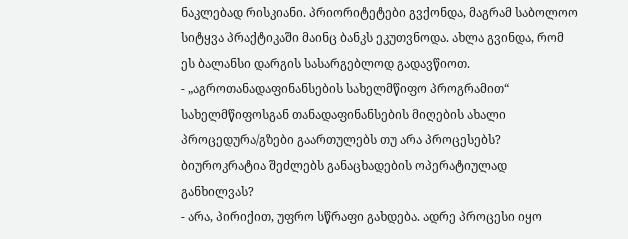ნაკლებად რისკიანი. პრიორიტეტები გვქონდა, მაგრამ საბოლოო სიტყვა პრაქტიკაში მაინც ბანკს ეკუთვნოდა. ახლა გვინდა, რომ ეს ბალანსი დარგის სასარგებლოდ გადავწიოთ.
- „აგროთანადაფინანსების სახელმწიფო პროგრამით“ სახელმწიფოსგან თანადაფინანსების მიღების ახალი პროცედურა/გზები გაართულებს თუ არა პროცესებს? ბიუროკრატია შეძლებს განაცხადების ოპერატიულად განხილვას?
- არა, პირიქით, უფრო სწრაფი გახდება. ადრე პროცესი იყო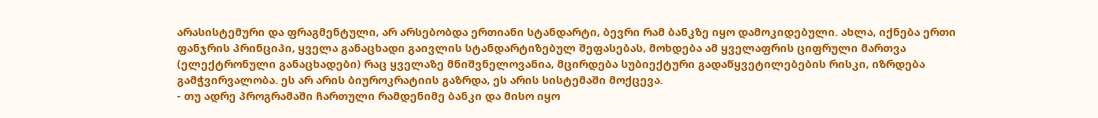არასისტემური და ფრაგმენტული, არ არსებობდა ერთიანი სტანდარტი, ბევრი რამ ბანკზე იყო დამოკიდებული. ახლა, იქნება ერთი ფანჯრის პრინციპი, ყველა განაცხადი გაივლის სტანდარტიზებულ შეფასებას, მოხდება ამ ყველაფრის ციფრული მართვა (ელექტრონული განაცხადები) რაც ყველაზე მნიშვნელოვანია, მცირდება სუბიექტური გადაწყვეტილებების რისკი, იზრდება გამჭვირვალობა. ეს არ არის ბიუროკრატიის გაზრდა, ეს არის სისტემაში მოქცევა.
- თუ ადრე პროგრამაში ჩართული რამდენიმე ბანკი და მისო იყო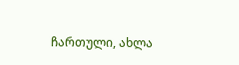ჩართული, ახლა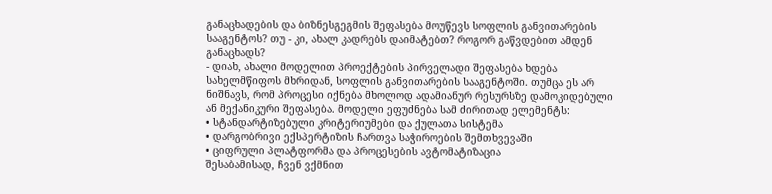განაცხადების და ბიზნესგეგმის შეფასება მოუწევს სოფლის განვითარების სააგენტოს? თუ - კი, ახალ კადრებს დაიმატებთ? როგორ გაწვდებით ამდენ განაცხადს?
- დიახ, ახალი მოდელით პროექტების პირველადი შეფასება ხდება სახელმწიფოს მხრიდან, სოფლის განვითარების სააგენტოში. თუმცა ეს არ ნიშნავს, რომ პროცესი იქნება მხოლოდ ადამიანურ რესურსზე დამოკიდებული ან მექანიკური შეფასება. მოდელი ეფუძნება სამ ძირითად ელემენტს:
• სტანდარტიზებული კრიტერიუმები და ქულათა სისტემა
• დარგობრივი ექსპერტიზის ჩართვა საჭიროების შემთხვევაში
• ციფრული პლატფორმა და პროცესების ავტომატიზაცია
შესაბამისად, ჩვენ ვქმნით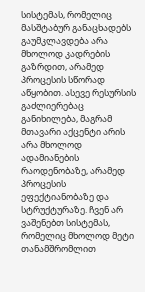სისტემას, რომელიც მასშტაბურ განაცხადებს გაუმკლავდება არა მხოლოდ კადრების გაზრდით, არამედ პროცესის სწორად აწყობით. ასევე რესურსის გაძლიერებაც განიხილება, მაგრამ მთავარი აქცენტი არის არა მხოლოდ ადამიანების რაოდენობაზე, არამედ პროცესის ეფექტიანობაზე და სტრუქტურაზე. ჩვენ არ ვაშენებთ სისტემას, რომელიც მხოლოდ მეტი თანამშრომლით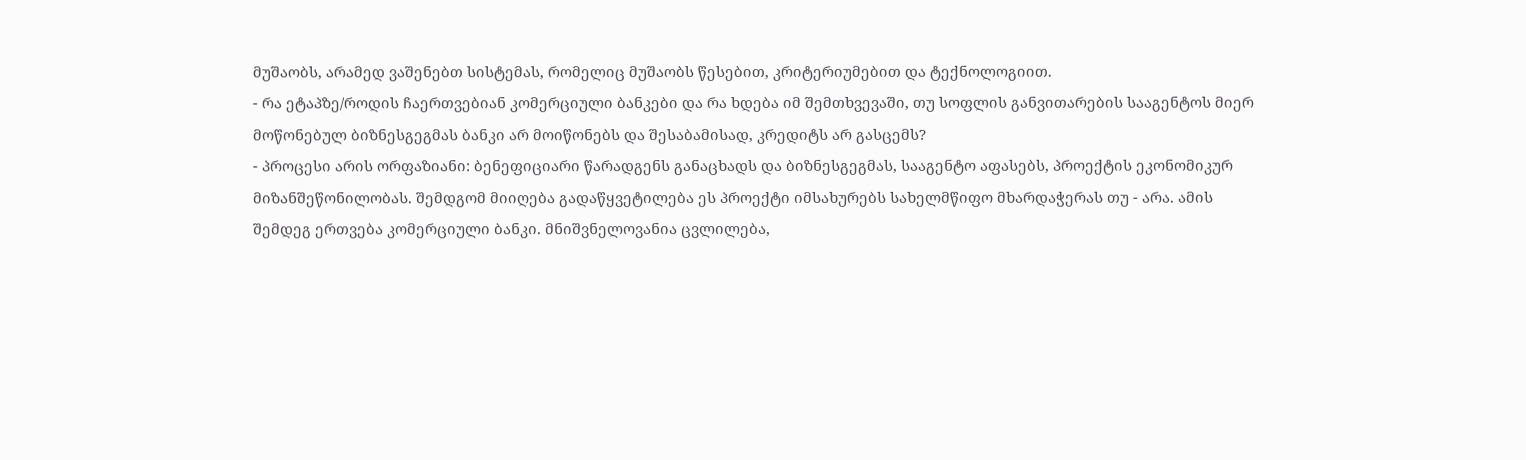მუშაობს, არამედ ვაშენებთ სისტემას, რომელიც მუშაობს წესებით, კრიტერიუმებით და ტექნოლოგიით.
- რა ეტაპზე/როდის ჩაერთვებიან კომერციული ბანკები და რა ხდება იმ შემთხვევაში, თუ სოფლის განვითარების სააგენტოს მიერ მოწონებულ ბიზნესგეგმას ბანკი არ მოიწონებს და შესაბამისად, კრედიტს არ გასცემს?
- პროცესი არის ორფაზიანი: ბენეფიციარი წარადგენს განაცხადს და ბიზნესგეგმას, სააგენტო აფასებს, პროექტის ეკონომიკურ მიზანშეწონილობას. შემდგომ მიიღება გადაწყვეტილება ეს პროექტი იმსახურებს სახელმწიფო მხარდაჭერას თუ - არა. ამის შემდეგ ერთვება კომერციული ბანკი. მნიშვნელოვანია ცვლილება,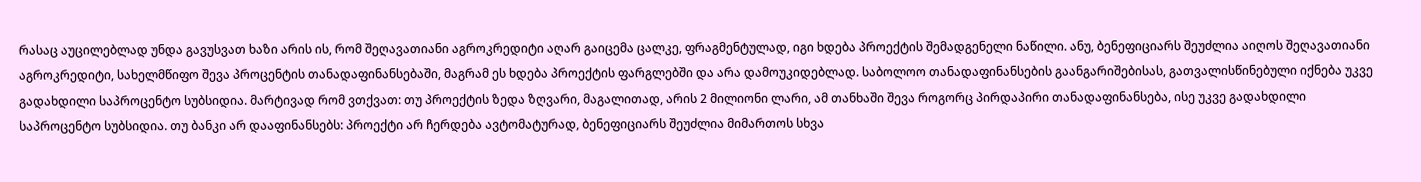რასაც აუცილებლად უნდა გავუსვათ ხაზი არის ის, რომ შეღავათიანი აგროკრედიტი აღარ გაიცემა ცალკე, ფრაგმენტულად, იგი ხდება პროექტის შემადგენელი ნაწილი. ანუ, ბენეფიციარს შეუძლია აიღოს შეღავათიანი აგროკრედიტი, სახელმწიფო შევა პროცენტის თანადაფინანსებაში, მაგრამ ეს ხდება პროექტის ფარგლებში და არა დამოუკიდებლად. საბოლოო თანადაფინანსების გაანგარიშებისას, გათვალისწინებული იქნება უკვე გადახდილი საპროცენტო სუბსიდია. მარტივად რომ ვთქვათ: თუ პროექტის ზედა ზღვარი, მაგალითად, არის 2 მილიონი ლარი, ამ თანხაში შევა როგორც პირდაპირი თანადაფინანსება, ისე უკვე გადახდილი საპროცენტო სუბსიდია. თუ ბანკი არ დააფინანსებს: პროექტი არ ჩერდება ავტომატურად, ბენეფიციარს შეუძლია მიმართოს სხვა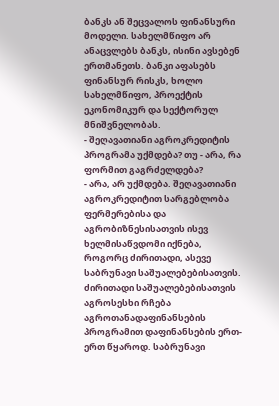ბანკს ან შეცვალოს ფინანსური მოდელი. სახელმწიფო არ ანაცვლებს ბანკს, ისინი ავსებენ ერთმანეთს. ბანკი აფასებს ფინანსურ რისკს, ხოლო სახელმწიფო, პროექტის ეკონომიკურ და სექტორულ მნიშვნელობას.
- შეღავათიანი აგროკრედიტის პროგრამა უქმდება? თუ - არა, რა ფორმით გაგრძელდება?
- არა, არ უქმდება. შეღავათიანი აგროკრედიტით სარგებლობა ფერმერებისა და აგრობიზნესისათვის ისევ ხელმისაწვდომი იქნება, როგორც ძირითადი, ასევე საბრუნავი საშუალებებისათვის. ძირითადი საშუალებებისათვის აგროსესხი რჩება აგროთანადაფინანსების პროგრამით დაფინანსების ერთ-ერთ წყაროდ. საბრუნავი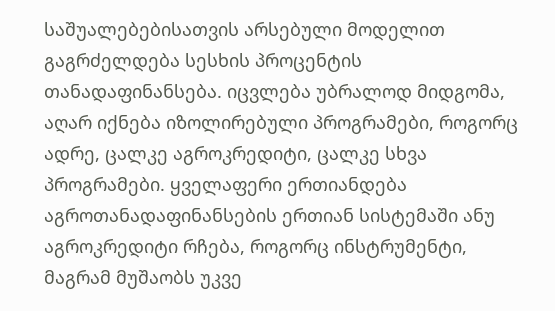საშუალებებისათვის არსებული მოდელით გაგრძელდება სესხის პროცენტის თანადაფინანსება. იცვლება უბრალოდ მიდგომა, აღარ იქნება იზოლირებული პროგრამები, როგორც ადრე, ცალკე აგროკრედიტი, ცალკე სხვა პროგრამები. ყველაფერი ერთიანდება აგროთანადაფინანსების ერთიან სისტემაში ანუ აგროკრედიტი რჩება, როგორც ინსტრუმენტი, მაგრამ მუშაობს უკვე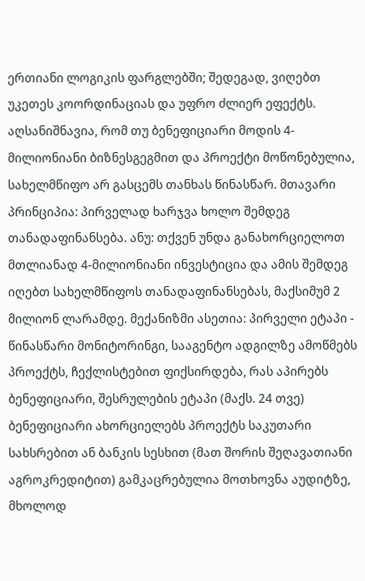ერთიანი ლოგიკის ფარგლებში; შედეგად, ვიღებთ უკეთეს კოორდინაციას და უფრო ძლიერ ეფექტს.
აღსანიშნავია, რომ თუ ბენეფიციარი მოდის 4-მილიონიანი ბიზნესგეგმით და პროექტი მოწონებულია, სახელმწიფო არ გასცემს თანხას წინასწარ. მთავარი პრინციპია: პირველად ხარჯვა ხოლო შემდეგ თანადაფინანსება. ანუ: თქვენ უნდა განახორციელოთ მთლიანად 4-მილიონიანი ინვესტიცია და ამის შემდეგ იღებთ სახელმწიფოს თანადაფინანსებას, მაქსიმუმ 2 მილიონ ლარამდე. მექანიზმი ასეთია: პირველი ეტაპი - წინასწარი მონიტორინგი, სააგენტო ადგილზე ამოწმებს პროექტს, ჩექლისტებით ფიქსირდება, რას აპირებს ბენეფიციარი, შესრულების ეტაპი (მაქს. 24 თვე) ბენეფიციარი ახორციელებს პროექტს საკუთარი სახსრებით ან ბანკის სესხით (მათ შორის შეღავათიანი აგროკრედიტით) გამკაცრებულია მოთხოვნა აუდიტზე, მხოლოდ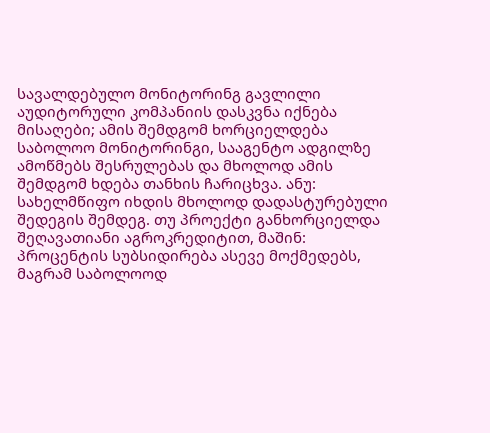სავალდებულო მონიტორინგ გავლილი აუდიტორული კომპანიის დასკვნა იქნება მისაღები; ამის შემდგომ ხორციელდება საბოლოო მონიტორინგი, სააგენტო ადგილზე ამოწმებს შესრულებას და მხოლოდ ამის შემდგომ ხდება თანხის ჩარიცხვა. ანუ: სახელმწიფო იხდის მხოლოდ დადასტურებული შედეგის შემდეგ. თუ პროექტი განხორციელდა შეღავათიანი აგროკრედიტით, მაშინ: პროცენტის სუბსიდირება ასევე მოქმედებს, მაგრამ საბოლოოდ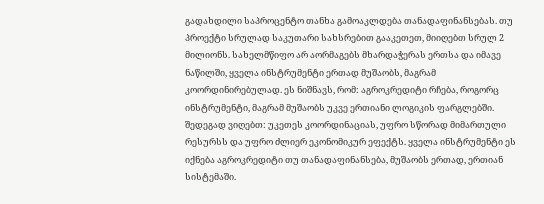გადახდილი საპროცენტო თანხა გამოაკლდება თანადაფინანსებას. თუ პროექტი სრულად საკუთარი სახსრებით გააკეთეთ, მიიღებთ სრულ 2 მილიონს. სახელმწიფო არ აორმაგებს მხარდაჭერას ერთსა და იმავე ნაწილში, ყველა ინსტრუმენტი ერთად მუშაობს, მაგრამ კოორდინირებულად. ეს ნიშნავს, რომ: აგროკრედიტი რჩება, როგორც ინსტრუმენტი, მაგრამ მუშაობს უკვე ერთიანი ლოგიკის ფარგლებში. შედეგად ვიღებთ: უკეთეს კოორდინაციას, უფრო სწორად მიმართული რესურსს და უფრო ძლიერ ეკონომიკურ ეფექტს. ყველა ინსტრუმენტი ეს იქნება აგროკრედიტი თუ თანადაფინანსება, მუშაობს ერთად, ერთიან სისტემაში.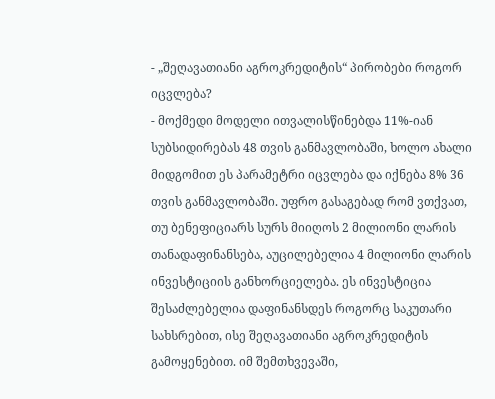- „შეღავათიანი აგროკრედიტის“ პირობები როგორ იცვლება?
- მოქმედი მოდელი ითვალისწინებდა 11%-იან სუბსიდირებას 48 თვის განმავლობაში, ხოლო ახალი მიდგომით ეს პარამეტრი იცვლება და იქნება 8% 36 თვის განმავლობაში. უფრო გასაგებად რომ ვთქვათ, თუ ბენეფიციარს სურს მიიღოს 2 მილიონი ლარის თანადაფინანსება, აუცილებელია 4 მილიონი ლარის ინვესტიციის განხორციელება. ეს ინვესტიცია შესაძლებელია დაფინანსდეს როგორც საკუთარი სახსრებით, ისე შეღავათიანი აგროკრედიტის გამოყენებით. იმ შემთხვევაში,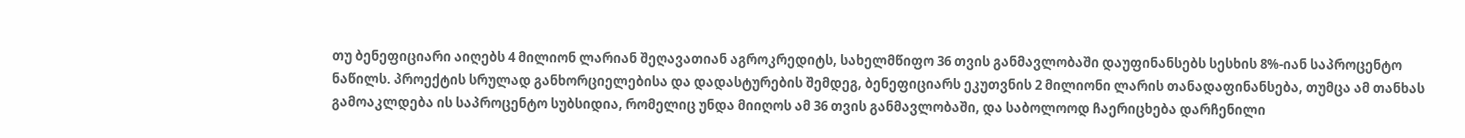თუ ბენეფიციარი აიღებს 4 მილიონ ლარიან შეღავათიან აგროკრედიტს, სახელმწიფო 36 თვის განმავლობაში დაუფინანსებს სესხის 8%-იან საპროცენტო ნაწილს. პროექტის სრულად განხორციელებისა და დადასტურების შემდეგ, ბენეფიციარს ეკუთვნის 2 მილიონი ლარის თანადაფინანსება, თუმცა ამ თანხას გამოაკლდება ის საპროცენტო სუბსიდია, რომელიც უნდა მიიღოს ამ 36 თვის განმავლობაში, და საბოლოოდ ჩაერიცხება დარჩენილი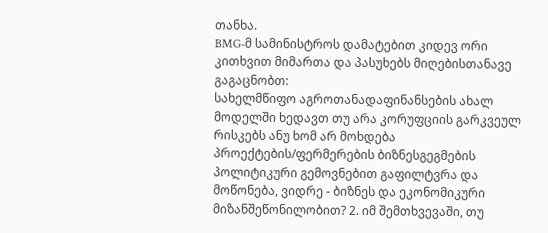თანხა.
BMG-მ სამინისტროს დამატებით კიდევ ორი კითხვით მიმართა და პასუხებს მიღებისთანავე გაგაცნობთ:
სახელმწიფო აგროთანადაფინანსების ახალ მოდელში ხედავთ თუ არა კორუფციის გარკვეულ რისკებს ანუ ხომ არ მოხდება პროექტების/ფერმერების ბიზნესგეგმების პოლიტიკური გემოვნებით გაფილტვრა და მოწონება, ვიდრე - ბიზნეს და ეკონომიკური მიზანშეწონილობით? 2. იმ შემთხვევაში, თუ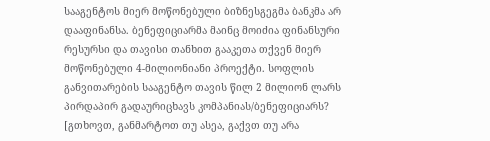სააგენტოს მიერ მოწონებული ბიზნესგეგმა ბანკმა არ დააფინანსა. ბენეფიციარმა მაინც მოიძია ფინანსური რესურსი და თავისი თანხით გააკეთა თქვენ მიერ მოწონებული 4-მილიონიანი პროექტი. სოფლის განვითარების სააგენტო თავის წილ 2 მილიონ ლარს პირდაპირ გადაურიცხავს კომპანიას/ბენეფიციარს? [გთხოვთ, განმარტოთ თუ ასეა, გაქვთ თუ არა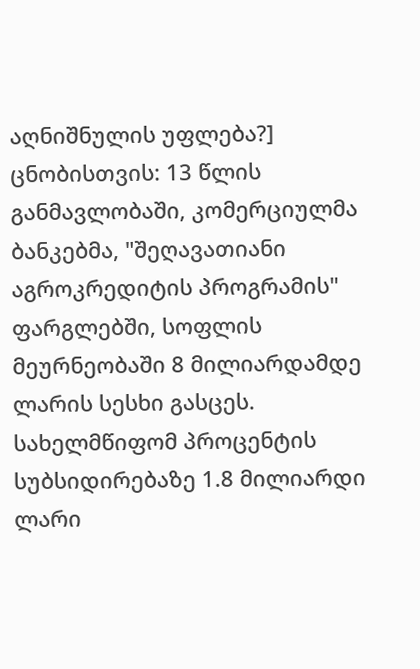აღნიშნულის უფლება?]
ცნობისთვის: 13 წლის განმავლობაში, კომერციულმა ბანკებმა, "შეღავათიანი აგროკრედიტის პროგრამის" ფარგლებში, სოფლის მეურნეობაში 8 მილიარდამდე ლარის სესხი გასცეს. სახელმწიფომ პროცენტის სუბსიდირებაზე 1.8 მილიარდი ლარი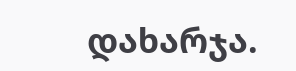დახარჯა.